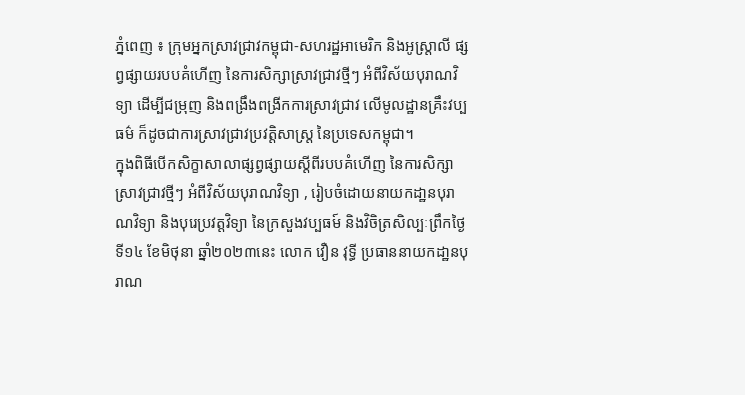ភ្នំពេញ ៖ ក្រុមអ្នកស្រាវជ្រាវកម្ពុជា-សហរដ្ឋអាមេរិក និងអូស្ត្រាលី ផ្សព្វផ្សាយរបបគំហើញ នៃការសិក្សាស្រាវជ្រាវថ្មីៗ អំពីវិស័យបុរាណវិទ្យា ដើម្បីជម្រុញ និងពង្រឹងពង្រីកការស្រាវជ្រាវ លើមូលដ្ឋានគ្រឹះវប្បធម៌ ក៏ដូចជាការស្រាវជ្រាវប្រវត្តិសាស្ត្រ នៃប្រទេសកម្ពុជា។
ក្នុងពិធីបើកសិក្ខាសាលាផ្សព្វផ្សាយស្ដីពីរបបគំហើញ នៃការសិក្សាស្រាវជ្រាវថ្មីៗ អំពីវិស័យបុរាណវិទ្យា , រៀបចំដោយនាយកដា្ឋនបុរាណវិទ្យា និងបុរេប្រវត្តវិទ្យា នៃក្រសួងវប្បធម៍ និងវិចិត្រសិល្បៈព្រឹកថ្ងៃទី១៤ ខែមិថុនា ឆ្នាំ២០២៣នេះ លោក វឿន វុទ្ធី ប្រធាននាយកដា្ឋនបុរាណ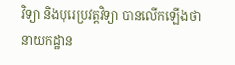វិទ្យា និងបុរេប្រវត្តវិទ្យា បានលើកឡើងថា នាយកដ្ឋាន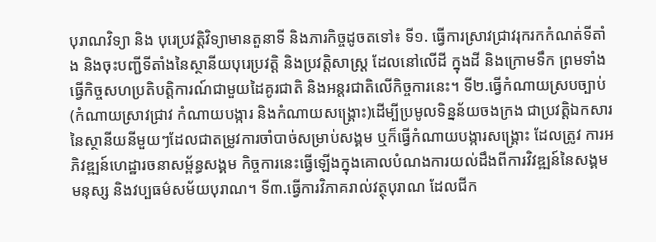បុរាណវិទ្យា និង បុរេប្រវត្តិវិទ្យាមានតួនាទី និងភារកិច្ចដូចតទៅ៖ ទី១. ធ្វើការស្រាវជ្រាវរុករកកំណត់ទីតាំង និងចុះបញ្ជីទីតាំងនៃស្ថានីយបុរេប្រវត្តិ និងប្រវត្តិសាស្ត្រ ដែលនៅលើដី ក្នុងដី និងក្រោមទឹក ព្រមទាំងធ្វើកិច្ចសហប្រតិបត្តិការណ៍ជាមួយដៃគូរជាតិ និងអន្តរជាតិលើកិច្ចការនេះ។ ទី២.ធ្វើកំណាយស្របច្បាប់(កំណាយស្រាវជ្រាវ កំណាយបង្ការ និងកំណាយសង្គ្រោះ)ដើម្បីប្រមូលទិន្នន័យចងក្រង ជាប្រវត្តិឯកសារនៃស្ថានីយនីមួយៗដែលជាតម្រូវការចាំបាច់សម្រាប់សង្គម ឬក៏ធ្វើកំណាយបង្ការសង្គ្រោះ ដែលត្រូវ ការអភិវឌ្ឍន៍ហេដ្ឋារចនាសម្ព័ន្ធសង្គម កិច្ចការនេះធ្វើឡើងក្នុងគោលបំណងការយល់ដឹងពីការវិវឌ្ឍន៍នៃសង្គមមនុស្ស និងវប្បធម៌សម័យបុរាណ។ ទី៣.ធ្វើការវិភាគរាល់វត្ថុបុរាណ ដែលជីក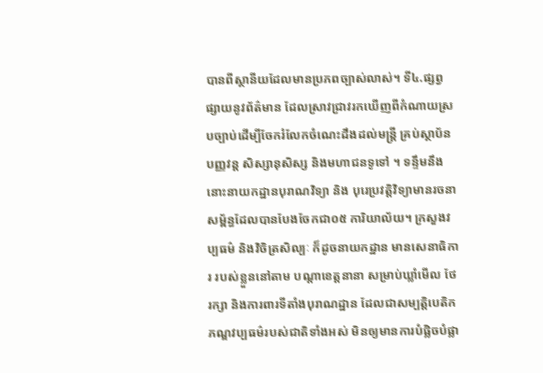បានពីស្ថានីយដែលមានប្រភពច្បាស់លាស់។ ទី៤.ផ្សព្វផ្សាយនូវព័ត៌មាន ដែលស្រាវជ្រាវរកឃើញពីកំណាយស្របច្បាប់ដើម្បីចែករំលែកចំណេះដឹងដល់មន្ត្រី គ្រប់ស្ថាប័ន បញ្ញវន្ត សិស្សានុសិស្ស និងមហាជនទូទៅ ។ ទន្ទឹមនឹងនោះនាយកដ្ឋានបុរាណវិទ្យា និង បុរេប្រវត្តិវិទ្យាមានរចនាសម្ព័ន្ធដែលបានបែងចែកជា០៥ ការិយាល័យ។ ក្រសួងវប្បធម៌ និងវិចិត្រសិល្បៈ ក៏ដូចនាយកដ្ឋាន មានសេនាធិការ របស់ខ្លួននៅតាម បណ្តាខេត្តនានា សម្រាប់ឃ្លាំមើល ថែរក្សា និងការពារទីតាំងបុរាណដ្ឋាន ដែលជាសម្បត្តិបេតិកភណ្ឌវប្បធម៌របស់ជាតិទាំងអស់ មិនឲ្យមានការបំផ្លិចបំផ្លា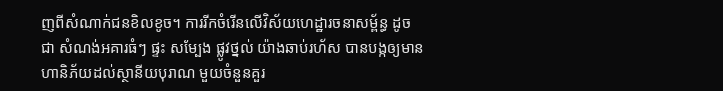ញពីសំណាក់ជនខិលខូច។ ការរីកចំរើនលើវិស័យហេដ្ឋារចនាសម្ព័ន្ធ ដូចជា សំណង់អគារធំៗ ផ្ទះ សម្បែង ផ្លូវថ្នល់ យ៉ាងឆាប់រហ័ស បានបង្កឲ្យមានហានិភ័យដល់ស្ថានីយបុរាណ មួយចំនួនគួរ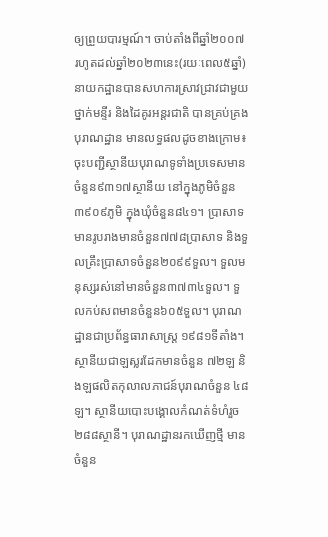ឲ្យព្រួយបារម្មណ៍។ ចាប់តាំងពីឆ្នាំ២០០៧ រហូតដល់ឆ្នាំ២០២៣នេះ(រយៈពេល៥ឆ្នាំ) នាយកដ្ឋានបានសហការស្រាវជ្រាវជាមួយថ្នាក់មន្ទីរ និងដៃគូរអន្តរជាតិ បានគ្រប់គ្រងបុរាណដ្ឋាន មានលទ្ធផលដូចខាងក្រោម៖ ចុះបញ្ជីស្ថានីយបុរាណទូទាំងប្រទេសមានចំនួន៩៣១៧ស្ថានីយ នៅក្នុងភូមិចំនួន៣៩០៩ភូមិ ក្នុងឃុំចំនួន៨៤១។ ប្រាសាទមានរូបរាងមានចំនួន៧៧៨ប្រាសាទ និងទួលគ្រឹះប្រាសាទចំនួន២០៩៩ទួល។ ទួលមនុស្សរស់នៅមានចំនួន៣៧៣៤ទួល។ ទួលកប់សពមានចំនួន៦០៥ទួល។ បុរាណដ្ឋានជាប្រព័ន្ធធារាសាស្ត្រ ១៩៨១ទីតាំង។ស្ថានីយជាឡស្លរដែកមានចំនួន ៧២ឡ និងឡផលិតកុលាលភាជន៍បុរាណចំនួន ៤៨ឡ។ ស្ថានីយបោះបង្គោលកំណត់ទំហំរួច ២៨៨ស្ថានី។ បុរាណដ្ឋានរកឃើញថ្មី មានចំនួន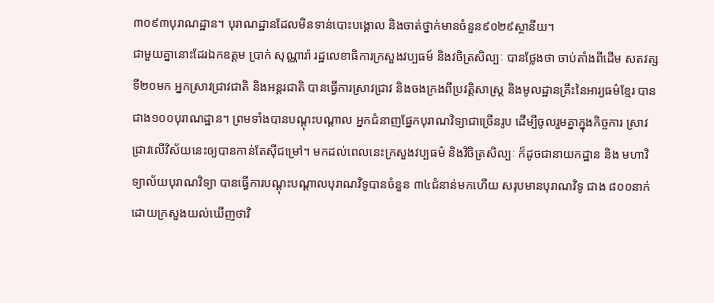៣០៩៣បុរាណដ្ឋាន។ បុរាណដ្ឋានដែលមិនទាន់បោះបង្គោល និងចាត់ថ្នាក់មានចំនួន៩០២៩ស្ថានីយ។
ជាមួយគ្នានោះដែរឯកឧត្តម ប្រាក់ សុណ្ណារ៉ា រដ្ឋលេខាធិការក្រសួងវប្បធម៍ និងវចិត្រសិល្បៈ បានថ្លែងថា ចាប់តាំងពីដើម សតវត្សទី២០មក អ្នកស្រាវជ្រាវជាតិ និងអន្តរជាតិ បានធ្វើការស្រាវជ្រាវ និងចងក្រងពីប្រវត្តិសាស្ត្រ និងមូលដ្ឋានគ្រឹះនៃអារ្យធម៌ខ្មែរ បានជាង១០០បុរាណដ្ឋាន។ ព្រមទាំងបានបណ្តុះបណ្តាល អ្នកជំនាញផ្នែកបុរាណវិទ្យាជាច្រើនរូប ដើម្បីចូលរួមគ្នាក្នុងកិច្ចការ ស្រាវជ្រាវលើវិស័យនេះឲ្យបានកាន់តែស៊ីជម្រៅ។ មកដល់ពេលនេះក្រសួងវប្បធម៌ និងវិចិត្រសិល្បៈ ក៏ដូចជានាយកដ្ឋាន និង មហាវិទ្យាល័យបុរាណវិទ្យា បានធ្វើការបណ្តុះបណ្តាលបុរាណវិទូបានចំនួន ៣៤ជំនាន់មកហើយ សរុបមានបុរាណវិទូ ជាង ៨០០នាក់ ដោយក្រសួងយល់ឃើញថាវិ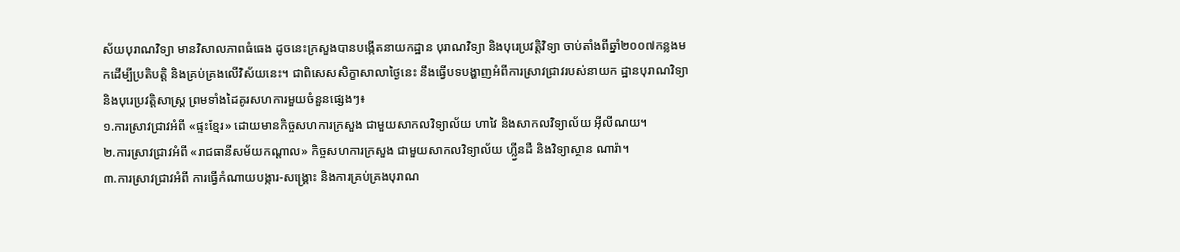ស័យបុរាណវិទ្យា មានវិសាលភាពធំធេង ដូចនេះក្រសួងបានបង្កើតនាយកដ្ឋាន បុរាណវិទ្យា និងបុរេប្រវត្តិវិទ្យា ចាប់តាំងពីឆ្នាំ២០០៧កន្លងមកដើម្បីប្រតិបត្តិ និងគ្រប់គ្រងលើវិស័យនេះ។ ជាពិសេសសិក្ខាសាលាថ្ងៃនេះ នឹងធ្វើបទបង្ហាញអំពីការស្រាវជ្រាវរបស់នាយក ដ្ឋានបុរាណវិទ្យា និងបុរេប្រវតិ្តសាស្រ្ត ព្រមទាំងដៃគូរសហការមួយចំនួនផ្សេងៗ៖
១.ការស្រាវជ្រាវអំពី «ផ្ទះខ្មែរ» ដោយមានកិច្ចសហការក្រសួង ជាមួយសាកលវិទ្យាល័យ ហាវៃ និងសាកលវិទ្យាល័យ អ៊ីលីណយ។
២.ការស្រាវជ្រាវអំពី «រាជធានីសម័យកណ្តាល» កិច្ចសហការក្រសួង ជាមួយសាកលវិទ្យាល័យ ហ្ល្វីនដឺ និងវិទ្យាស្ថាន ណារ៉ា។
៣.ការស្រាវជ្រាវអំពី ការធ្វើកំណាយបង្ការ-សង្រ្គោះ និងការគ្រប់គ្រងបុរាណ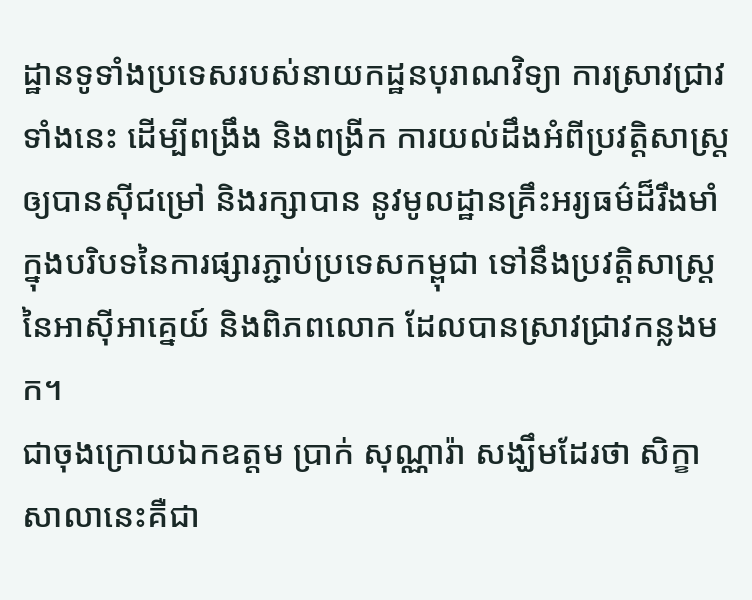ដ្ឋានទូទាំងប្រទេសរបស់នាយកដ្ឋនបុរាណវិទ្យា ការស្រាវជ្រាវទាំងនេះ ដើម្បីពង្រឹង និងពង្រីក ការយល់ដឹងអំពីប្រវតិ្តសាស្រ្តឲ្យបានស៊ីជម្រៅ និងរក្សាបាន នូវមូលដ្ឋានគ្រឹះអរ្យធម៌ដ៏រឹងមាំ ក្នុងបរិបទនៃការផ្សារភ្ជាប់ប្រទេសកម្ពុជា ទៅនឹងប្រវតិ្តសាស្រ្តនៃអាស៊ីអាគ្នេយ៍ និងពិភពលោក ដែលបានស្រាវជ្រាវកន្លងមក។
ជាចុងក្រោយឯកឧត្តម ប្រាក់ សុណ្ណារ៉ា សង្ឃឹមដែរថា សិក្ខាសាលានេះគឺជា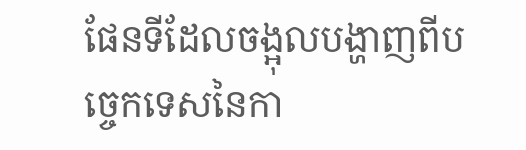ផែនទីដែលចង្អុលបង្ហាញពីបច្ចេកទេសនៃកា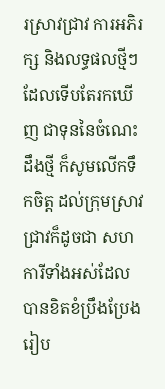រស្រាវជ្រាវ ការអភិរក្ស និងលទ្ធផលថ្មីៗដែលទើបតែរកឃើញ ជាទុននៃចំណេះដឹងថ្មី ក៏សូមលើកទឹកចិត្ត ដល់ក្រុមស្រាវជ្រាវក៏ដូចជា សហការីទាំងអស់ដែលបានខិតខំប្រឹងប្រែងរៀប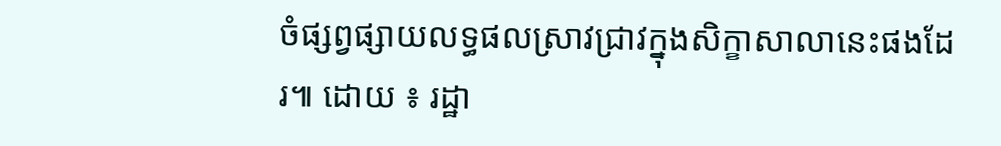ចំផ្សព្វផ្សាយលទ្ធផលស្រាវជ្រាវក្នុងសិក្ខាសាលានេះផងដែរ៕ ដោយ ៖ រដ្ឋា